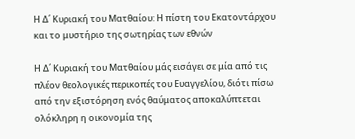Η Δ΄ Κυριακή του Ματθαίου: Η πίστη του Εκατοντάρχου και το μυστήριο της σωτηρίας των εθνών

Η Δ΄ Κυριακή του Ματθαίου μάς εισάγει σε μία από τις πλέον θεολογικές περικοπές του Ευαγγελίου, διότι πίσω από την εξιστόρηση ενός θαύματος αποκαλύπτεται ολόκληρη η οικονομία της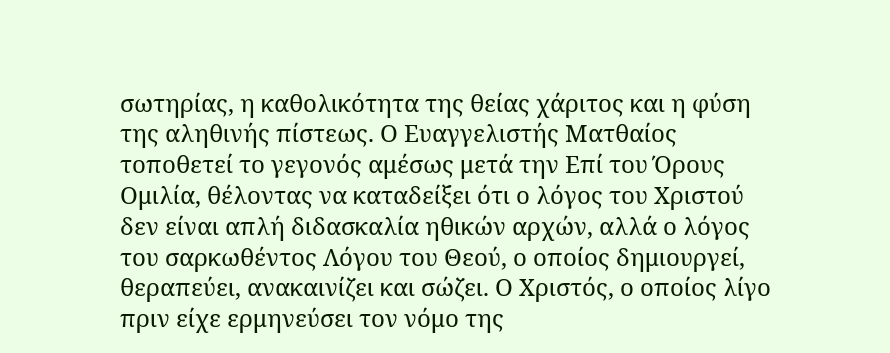σωτηρίας, η καθολικότητα της θείας χάριτος και η φύση της αληθινής πίστεως. Ο Ευαγγελιστής Ματθαίος τοποθετεί το γεγονός αμέσως μετά την Επί του Όρους Ομιλία, θέλοντας να καταδείξει ότι ο λόγος του Χριστού δεν είναι απλή διδασκαλία ηθικών αρχών, αλλά ο λόγος του σαρκωθέντος Λόγου του Θεού, ο οποίος δημιουργεί, θεραπεύει, ανακαινίζει και σώζει. Ο Χριστός, ο οποίος λίγο πριν είχε ερμηνεύσει τον νόμο της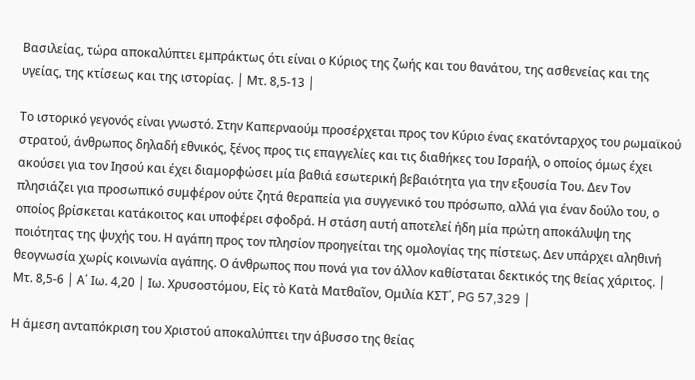Βασιλείας, τώρα αποκαλύπτει εμπράκτως ότι είναι ο Κύριος της ζωής και του θανάτου, της ασθενείας και της υγείας, της κτίσεως και της ιστορίας. │ Μτ. 8,5-13 │

Το ιστορικό γεγονός είναι γνωστό. Στην Καπερναούμ προσέρχεται προς τον Κύριο ένας εκατόνταρχος του ρωμαϊκού στρατού, άνθρωπος δηλαδή εθνικός, ξένος προς τις επαγγελίες και τις διαθήκες του Ισραήλ, ο οποίος όμως έχει ακούσει για τον Ιησού και έχει διαμορφώσει μία βαθιά εσωτερική βεβαιότητα για την εξουσία Του. Δεν Τον πλησιάζει για προσωπικό συμφέρον ούτε ζητά θεραπεία για συγγενικό του πρόσωπο, αλλά για έναν δούλο του, ο οποίος βρίσκεται κατάκοιτος και υποφέρει σφοδρά. Η στάση αυτή αποτελεί ήδη μία πρώτη αποκάλυψη της ποιότητας της ψυχής του. Η αγάπη προς τον πλησίον προηγείται της ομολογίας της πίστεως. Δεν υπάρχει αληθινή θεογνωσία χωρίς κοινωνία αγάπης. Ο άνθρωπος που πονά για τον άλλον καθίσταται δεκτικός της θείας χάριτος. │ Μτ. 8,5-6 │ Α΄ Ιω. 4,20 │ Ιω. Χρυσοστόμου, Εἰς τὸ Κατὰ Ματθαῖον, Ομιλία ΚΣΤ΄, PG 57,329 │

Η άμεση ανταπόκριση του Χριστού αποκαλύπτει την άβυσσο της θείας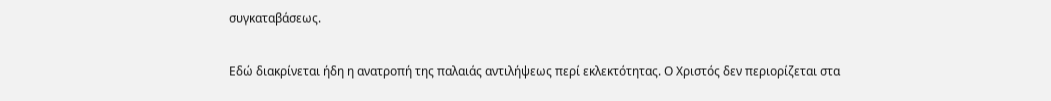συγκαταβάσεως.

Εδώ διακρίνεται ήδη η ανατροπή της παλαιάς αντιλήψεως περί εκλεκτότητας. Ο Χριστός δεν περιορίζεται στα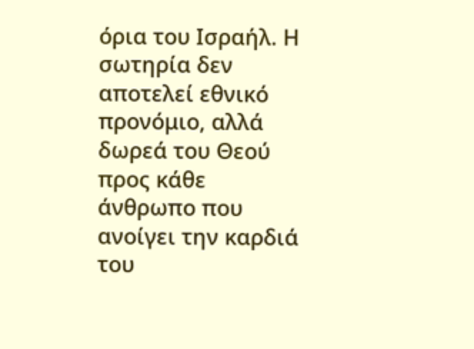όρια του Ισραήλ. Η σωτηρία δεν αποτελεί εθνικό προνόμιο, αλλά δωρεά του Θεού προς κάθε άνθρωπο που ανοίγει την καρδιά του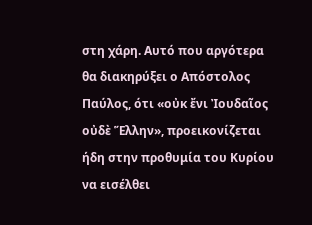στη χάρη. Αυτό που αργότερα θα διακηρύξει ο Απόστολος Παύλος, ότι «οὐκ ἔνι Ἰουδαῖος οὐδὲ Ἕλλην», προεικονίζεται ήδη στην προθυμία του Κυρίου να εισέλθει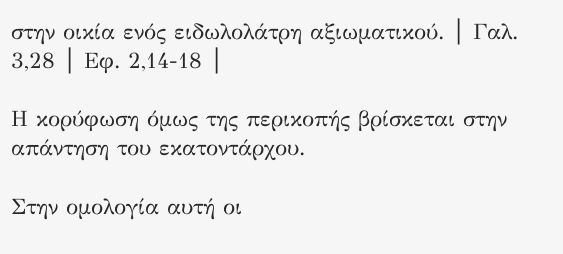στην οικία ενός ειδωλολάτρη αξιωματικού. │ Γαλ. 3,28 │ Εφ. 2,14-18 │

Η κορύφωση όμως της περικοπής βρίσκεται στην απάντηση του εκατοντάρχου.

Στην ομολογία αυτή οι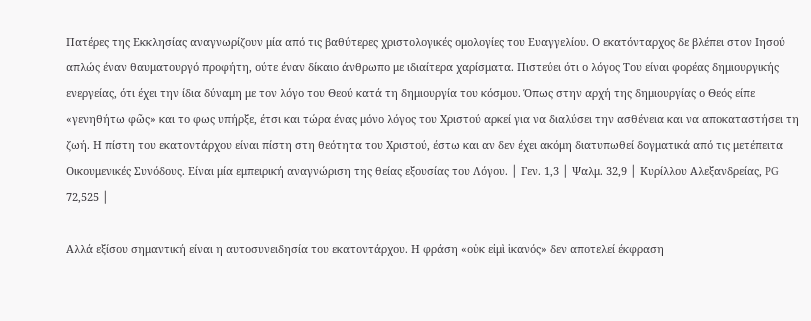Πατέρες της Εκκλησίας αναγνωρίζουν μία από τις βαθύτερες χριστολογικές ομολογίες του Ευαγγελίου. Ο εκατόνταρχος δε βλέπει στον Ιησού απλώς έναν θαυματουργό προφήτη, ούτε έναν δίκαιο άνθρωπο με ιδιαίτερα χαρίσματα. Πιστεύει ότι ο λόγος Του είναι φορέας δημιουργικής ενεργείας, ότι έχει την ίδια δύναμη με τον λόγο του Θεού κατά τη δημιουργία του κόσμου. Όπως στην αρχή της δημιουργίας ο Θεός είπε «γενηθήτω φῶς» και το φως υπήρξε, έτσι και τώρα ένας μόνο λόγος του Χριστού αρκεί για να διαλύσει την ασθένεια και να αποκαταστήσει τη ζωή. Η πίστη του εκατοντάρχου είναι πίστη στη θεότητα του Χριστού, έστω και αν δεν έχει ακόμη διατυπωθεί δογματικά από τις μετέπειτα Οικουμενικές Συνόδους. Είναι μία εμπειρική αναγνώριση της θείας εξουσίας του Λόγου. │ Γεν. 1,3 │ Ψαλμ. 32,9 │ Κυρίλλου Αλεξανδρείας, PG 72,525 │

Αλλά εξίσου σημαντική είναι η αυτοσυνειδησία του εκατοντάρχου. Η φράση «οὐκ εἰμὶ ἱκανός» δεν αποτελεί έκφραση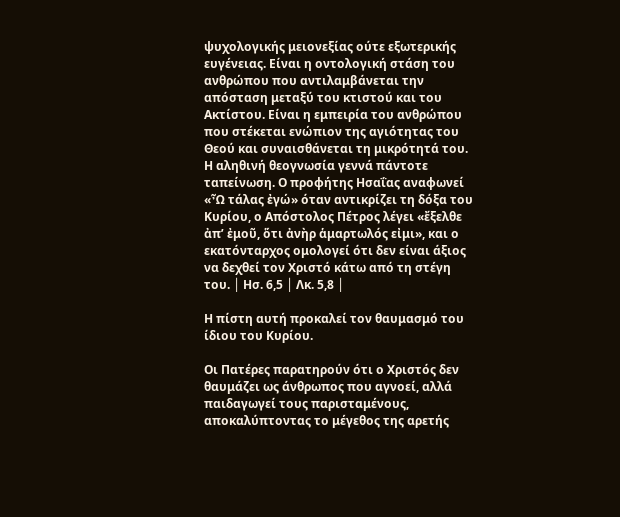ψυχολογικής μειονεξίας ούτε εξωτερικής ευγένειας. Είναι η οντολογική στάση του ανθρώπου που αντιλαμβάνεται την απόσταση μεταξύ του κτιστού και του Ακτίστου. Είναι η εμπειρία του ανθρώπου που στέκεται ενώπιον της αγιότητας του Θεού και συναισθάνεται τη μικρότητά του. Η αληθινή θεογνωσία γεννά πάντοτε ταπείνωση. Ο προφήτης Ησαΐας αναφωνεί «Ὦ τάλας ἐγώ» όταν αντικρίζει τη δόξα του Κυρίου, ο Απόστολος Πέτρος λέγει «ἔξελθε ἀπ’ ἐμοῦ, ὅτι ἀνὴρ ἁμαρτωλός εἰμι», και ο εκατόνταρχος ομολογεί ότι δεν είναι άξιος να δεχθεί τον Χριστό κάτω από τη στέγη του. │ Ησ. 6,5 │ Λκ. 5,8 │

Η πίστη αυτή προκαλεί τον θαυμασμό του ίδιου του Κυρίου.

Οι Πατέρες παρατηρούν ότι ο Χριστός δεν θαυμάζει ως άνθρωπος που αγνοεί, αλλά παιδαγωγεί τους παρισταμένους, αποκαλύπτοντας το μέγεθος της αρετής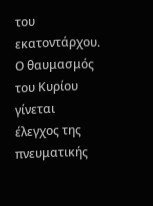του εκατοντάρχου. Ο θαυμασμός του Κυρίου γίνεται έλεγχος της πνευματικής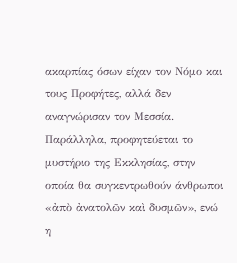ακαρπίας όσων είχαν τον Νόμο και τους Προφήτες, αλλά δεν αναγνώρισαν τον Μεσσία. Παράλληλα, προφητεύεται το μυστήριο της Εκκλησίας, στην οποία θα συγκεντρωθούν άνθρωποι «ἀπὸ ἀνατολῶν καὶ δυσμῶν», ενώ η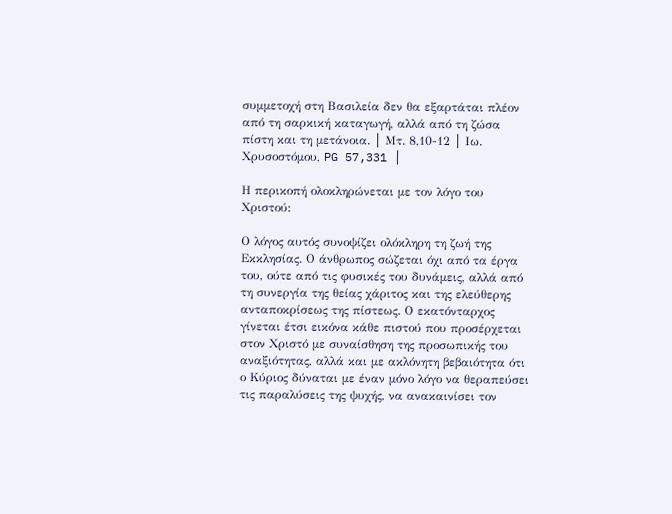συμμετοχή στη Βασιλεία δεν θα εξαρτάται πλέον από τη σαρκική καταγωγή, αλλά από τη ζώσα πίστη και τη μετάνοια. │ Μτ. 8,10-12 │ Ιω. Χρυσοστόμου, PG 57,331 │

Η περικοπή ολοκληρώνεται με τον λόγο του Χριστού:

Ο λόγος αυτός συνοψίζει ολόκληρη τη ζωή της Εκκλησίας. Ο άνθρωπος σώζεται όχι από τα έργα του, ούτε από τις φυσικές του δυνάμεις, αλλά από τη συνεργία της θείας χάριτος και της ελεύθερης ανταποκρίσεως της πίστεως. Ο εκατόνταρχος γίνεται έτσι εικόνα κάθε πιστού που προσέρχεται στον Χριστό με συναίσθηση της προσωπικής του αναξιότητας, αλλά και με ακλόνητη βεβαιότητα ότι ο Κύριος δύναται με έναν μόνο λόγο να θεραπεύσει τις παραλύσεις της ψυχής, να ανακαινίσει τον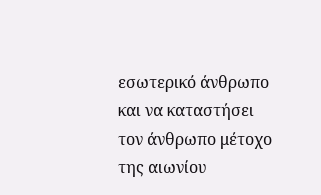εσωτερικό άνθρωπο και να καταστήσει τον άνθρωπο μέτοχο της αιωνίου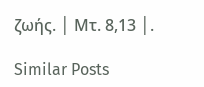ζωής. │ Μτ. 8,13 │.

Similar Posts